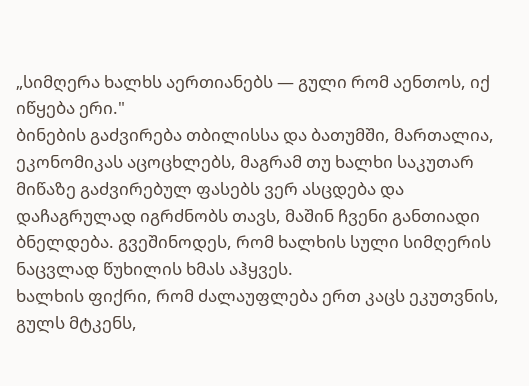„სიმღერა ხალხს აერთიანებს — გული რომ აენთოს, იქ იწყება ერი."
ბინების გაძვირება თბილისსა და ბათუმში, მართალია, ეკონომიკას აცოცხლებს, მაგრამ თუ ხალხი საკუთარ მიწაზე გაძვირებულ ფასებს ვერ ასცდება და დაჩაგრულად იგრძნობს თავს, მაშინ ჩვენი განთიადი ბნელდება. გვეშინოდეს, რომ ხალხის სული სიმღერის ნაცვლად წუხილის ხმას აჰყვეს.
ხალხის ფიქრი, რომ ძალაუფლება ერთ კაცს ეკუთვნის, გულს მტკენს,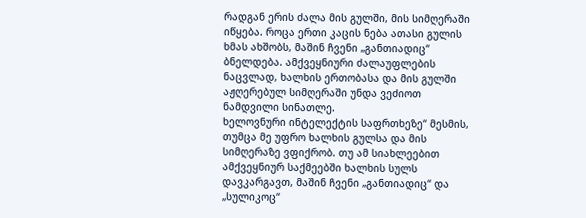რადგან ერის ძალა მის გულში, მის სიმღერაში იწყება. როცა ერთი კაცის ნება ათასი გულის ხმას ახშობს, მაშინ ჩვენი „განთიადიც“ ბნელდება. ამქვეყნიური ძალაუფლების ნაცვლად, ხალხის ერთობასა და მის გულში აჟღერებულ სიმღერაში უნდა ვეძიოთ ნამდვილი სინათლე.
ხელოვნური ინტელექტის საფრთხეზე“ მესმის, თუმცა მე უფრო ხალხის გულსა და მის სიმღერაზე ვფიქრობ. თუ ამ სიახლეებით ამქვეყნიურ საქმეებში ხალხის სულს დავკარგავთ, მაშინ ჩვენი „განთიადიც“ და „სულიკოც“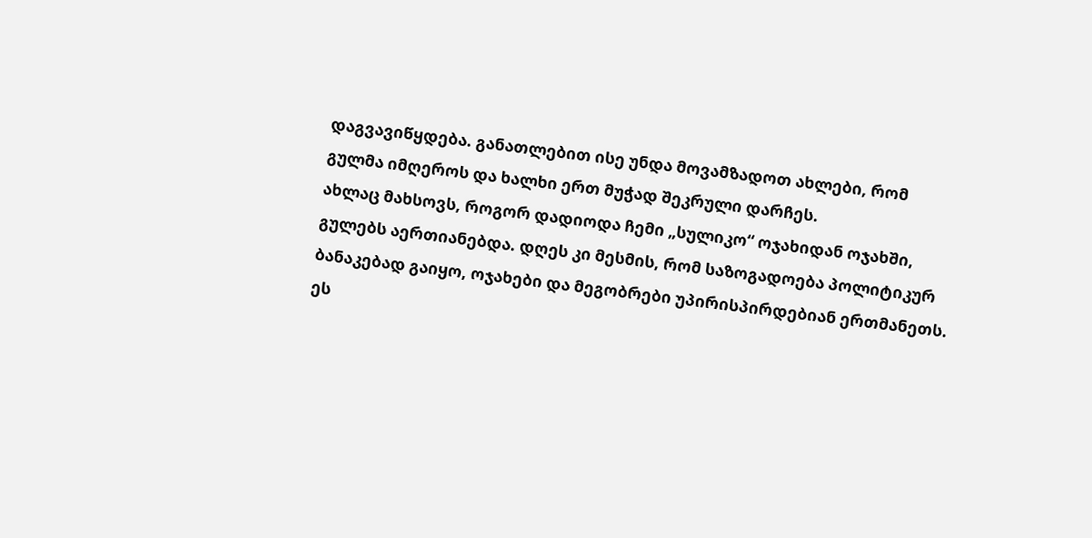დაგვავიწყდება. განათლებით ისე უნდა მოვამზადოთ ახლები, რომ გულმა იმღეროს და ხალხი ერთ მუჭად შეკრული დარჩეს.
ახლაც მახსოვს, როგორ დადიოდა ჩემი „სულიკო“ ოჯახიდან ოჯახში, გულებს აერთიანებდა. დღეს კი მესმის, რომ საზოგადოება პოლიტიკურ ბანაკებად გაიყო, ოჯახები და მეგობრები უპირისპირდებიან ერთმანეთს. ეს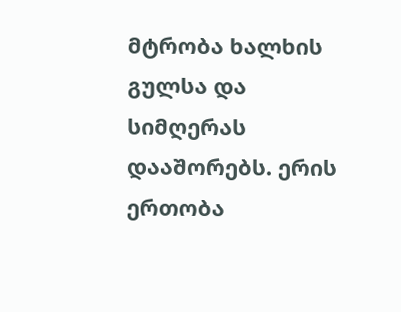მტრობა ხალხის გულსა და სიმღერას დააშორებს. ერის ერთობა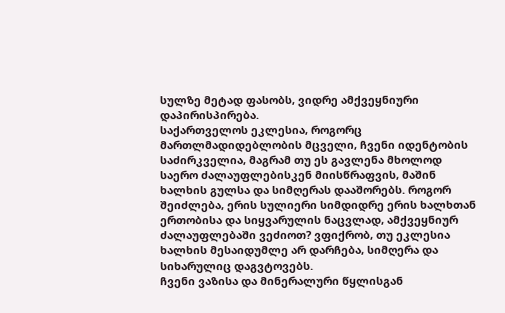სულზე მეტად ფასობს, ვიდრე ამქვეყნიური დაპირისპირება.
საქართველოს ეკლესია, როგორც მართლმადიდებლობის მცველი, ჩვენი იდენტობის საძირკველია, მაგრამ თუ ეს გავლენა მხოლოდ საერო ძალაუფლებისკენ მიისწრაფვის, მაშინ ხალხის გულსა და სიმღერას დააშორებს. როგორ შეიძლება, ერის სულიერი სიმდიდრე ერის ხალხთან ერთობისა და სიყვარულის ნაცვლად, ამქვეყნიურ ძალაუფლებაში ვეძიოთ? ვფიქრობ, თუ ეკლესია ხალხის მესაიდუმლე არ დარჩება, სიმღერა და სიხარულიც დაგვტოვებს.
ჩვენი ვაზისა და მინერალური წყლისგან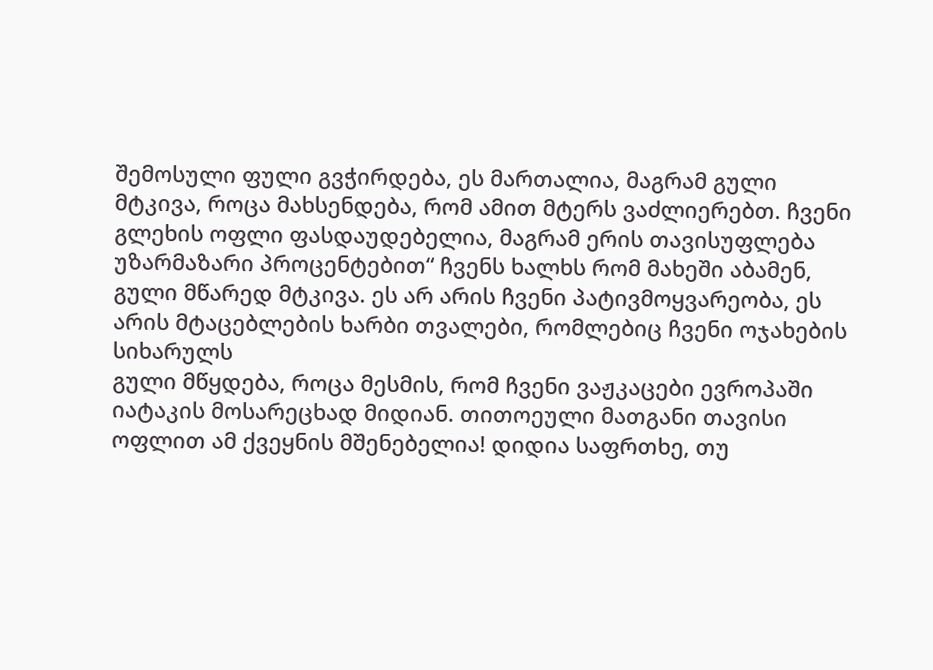შემოსული ფული გვჭირდება, ეს მართალია, მაგრამ გული მტკივა, როცა მახსენდება, რომ ამით მტერს ვაძლიერებთ. ჩვენი გლეხის ოფლი ფასდაუდებელია, მაგრამ ერის თავისუფლება
უზარმაზარი პროცენტებით“ ჩვენს ხალხს რომ მახეში აბამენ, გული მწარედ მტკივა. ეს არ არის ჩვენი პატივმოყვარეობა, ეს არის მტაცებლების ხარბი თვალები, რომლებიც ჩვენი ოჯახების სიხარულს
გული მწყდება, როცა მესმის, რომ ჩვენი ვაჟკაცები ევროპაში იატაკის მოსარეცხად მიდიან. თითოეული მათგანი თავისი ოფლით ამ ქვეყნის მშენებელია! დიდია საფრთხე, თუ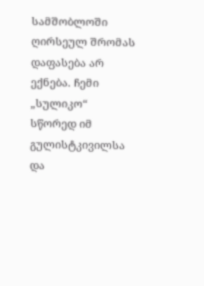სამშობლოში ღირსეულ შრომას დაფასება არ ექნება. ჩემი „სულიკო“ სწორედ იმ გულისტკივილსა და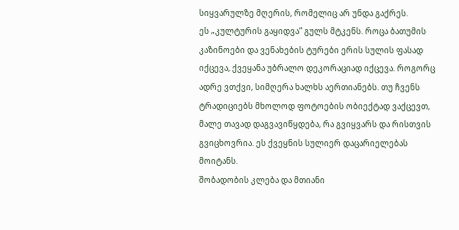სიყვარულზე მღერის, რომელიც არ უნდა გაქრეს.
ეს „კულტურის გაყიდვა“ გულს მტკენს. როცა ბათუმის კაზინოები და ვენახების ტურები ერის სულის ფასად იქცევა, ქვეყანა უბრალო დეკორაციად იქცევა. როგორც ადრე ვთქვი, სიმღერა ხალხს აერთიანებს. თუ ჩვენს ტრადიციებს მხოლოდ ფოტოების ობიექტად ვაქცევთ, მალე თავად დაგვავიწყდება, რა გვიყვარს და რისთვის გვიცხოვრია. ეს ქვეყნის სულიერ დაცარიელებას მოიტანს.
შობადობის კლება და მთიანი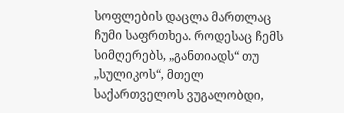სოფლების დაცლა მართლაც ჩუმი საფრთხეა. როდესაც ჩემს სიმღერებს, „განთიადს“ თუ „სულიკოს“, მთელ საქართველოს ვუგალობდი,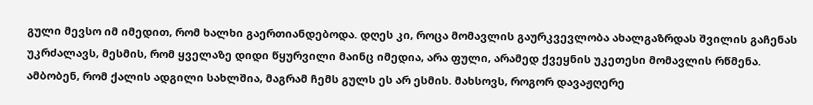გული მევსო იმ იმედით, რომ ხალხი გაერთიანდებოდა. დღეს კი, როცა მომავლის გაურკვევლობა ახალგაზრდას შვილის გაჩენას უკრძალავს, მესმის, რომ ყველაზე დიდი წყურვილი მაინც იმედია, არა ფული, არამედ ქვეყნის უკეთესი მომავლის რწმენა.
ამბობენ, რომ ქალის ადგილი სახლშია, მაგრამ ჩემს გულს ეს არ ესმის. მახსოვს, როგორ დავაჟღერე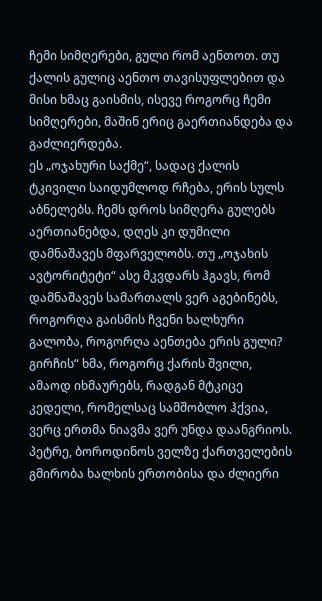ჩემი სიმღერები, გული რომ აენთოთ. თუ ქალის გულიც აენთო თავისუფლებით და მისი ხმაც გაისმის, ისევე როგორც ჩემი სიმღერები, მაშინ ერიც გაერთიანდება და გაძლიერდება.
ეს „ოჯახური საქმე“, სადაც ქალის ტკივილი საიდუმლოდ რჩება, ერის სულს აბნელებს. ჩემს დროს სიმღერა გულებს აერთიანებდა, დღეს კი დუმილი დამნაშავეს მფარველობს. თუ „ოჯახის ავტორიტეტი“ ასე მკვდარს ჰგავს, რომ დამნაშავეს სამართალს ვერ აგებინებს, როგორღა გაისმის ჩვენი ხალხური გალობა, როგორღა აენთება ერის გული?
გირჩის“ ხმა, როგორც ქარის შვილი, ამაოდ იხმაურებს, რადგან მტკიცე კედელი, რომელსაც სამშობლო ჰქვია, ვერც ერთმა ნიავმა ვერ უნდა დაანგრიოს.
პეტრე, ბოროდინოს ველზე ქართველების გმირობა ხალხის ერთობისა და ძლიერი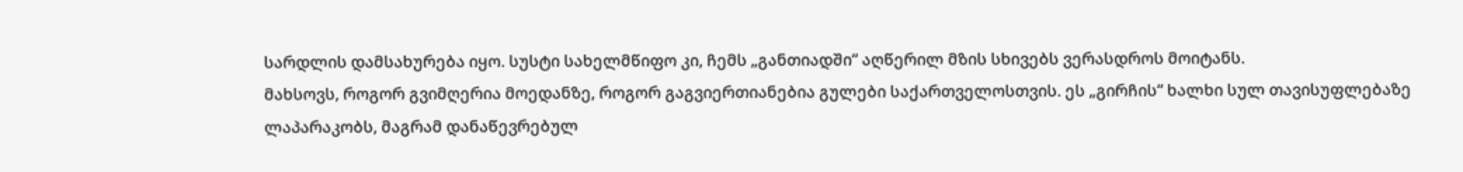სარდლის დამსახურება იყო. სუსტი სახელმწიფო კი, ჩემს „განთიადში“ აღწერილ მზის სხივებს ვერასდროს მოიტანს.
მახსოვს, როგორ გვიმღერია მოედანზე, როგორ გაგვიერთიანებია გულები საქართველოსთვის. ეს „გირჩის“ ხალხი სულ თავისუფლებაზე ლაპარაკობს, მაგრამ დანაწევრებულ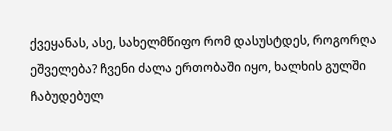ქვეყანას, ასე, სახელმწიფო რომ დასუსტდეს, როგორღა ეშველება? ჩვენი ძალა ერთობაში იყო, ხალხის გულში ჩაბუდებულ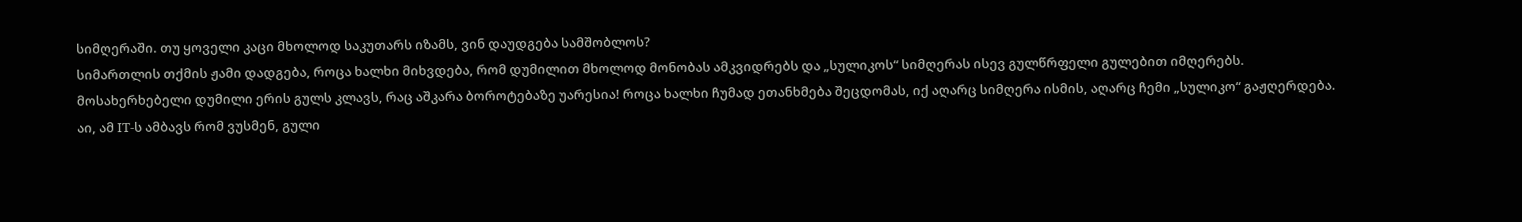სიმღერაში. თუ ყოველი კაცი მხოლოდ საკუთარს იზამს, ვინ დაუდგება სამშობლოს?
სიმართლის თქმის ჟამი დადგება, როცა ხალხი მიხვდება, რომ დუმილით მხოლოდ მონობას ამკვიდრებს და „სულიკოს“ სიმღერას ისევ გულწრფელი გულებით იმღერებს.
მოსახერხებელი დუმილი ერის გულს კლავს, რაც აშკარა ბოროტებაზე უარესია! როცა ხალხი ჩუმად ეთანხმება შეცდომას, იქ აღარც სიმღერა ისმის, აღარც ჩემი „სულიკო“ გაჟღერდება.
აი, ამ IT-ს ამბავს რომ ვუსმენ, გული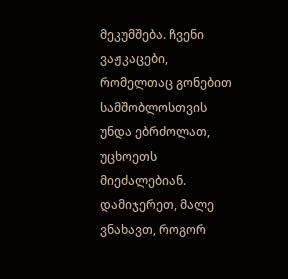მეკუმშება. ჩვენი ვაჟკაცები, რომელთაც გონებით სამშობლოსთვის უნდა ებრძოლათ, უცხოეთს მიეძალებიან. დამიჯერეთ, მალე ვნახავთ, როგორ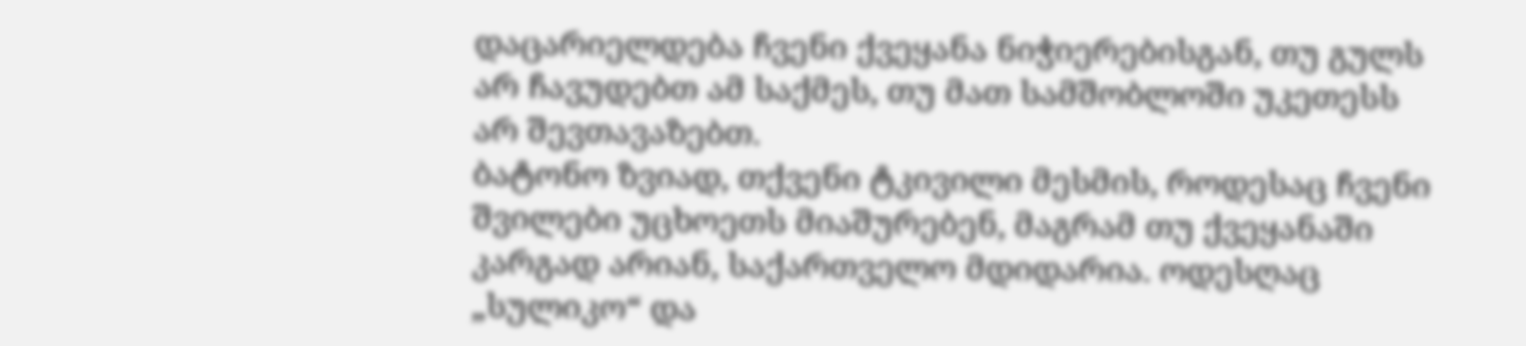დაცარიელდება ჩვენი ქვეყანა ნიჭიერებისგან, თუ გულს არ ჩავუდებთ ამ საქმეს, თუ მათ სამშობლოში უკეთესს არ შევთავაზებთ.
ბატონო ზვიად, თქვენი ტკივილი მესმის, როდესაც ჩვენი შვილები უცხოეთს მიაშურებენ, მაგრამ თუ ქვეყანაში კარგად არიან, საქართველო მდიდარია. ოდესღაც „სულიკო“ და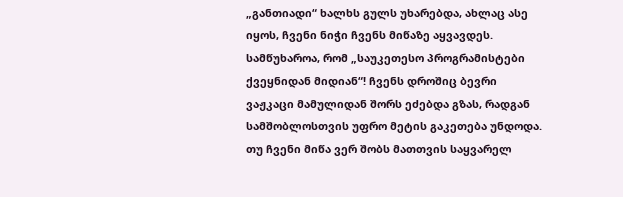„განთიადი“ ხალხს გულს უხარებდა, ახლაც ასე იყოს, ჩვენი ნიჭი ჩვენს მიწაზე აყვავდეს.
სამწუხაროა, რომ „საუკეთესო პროგრამისტები ქვეყნიდან მიდიან“! ჩვენს დროშიც ბევრი ვაჟკაცი მამულიდან შორს ეძებდა გზას, რადგან სამშობლოსთვის უფრო მეტის გაკეთება უნდოდა. თუ ჩვენი მიწა ვერ შობს მათთვის საყვარელ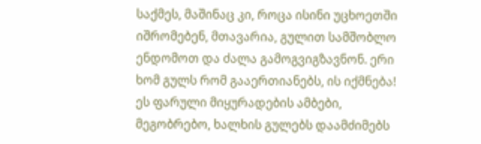საქმეს, მაშინაც კი, როცა ისინი უცხოეთში იშრომებენ, მთავარია, გულით სამშობლო ენდომოთ და ძალა გამოგვიგზავნონ. ერი ხომ გულს რომ გააერთიანებს, ის იქმნება!
ეს ფარული მიყურადების ამბები, მეგობრებო, ხალხის გულებს დაამძიმებს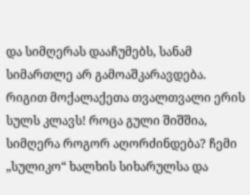და სიმღერას დააჩუმებს, სანამ სიმართლე არ გამოაშკარავდება.
რიგით მოქალაქეთა თვალთვალი ერის სულს კლავს! როცა გული შიშშია, სიმღერა როგორ აღორძინდება? ჩემი „სულიკო“ ხალხის სიხარულსა და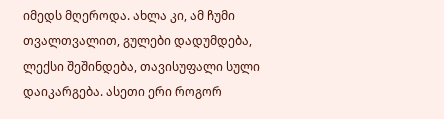იმედს მღეროდა. ახლა კი, ამ ჩუმი თვალთვალით, გულები დადუმდება, ლექსი შეშინდება, თავისუფალი სული დაიკარგება. ასეთი ერი როგორ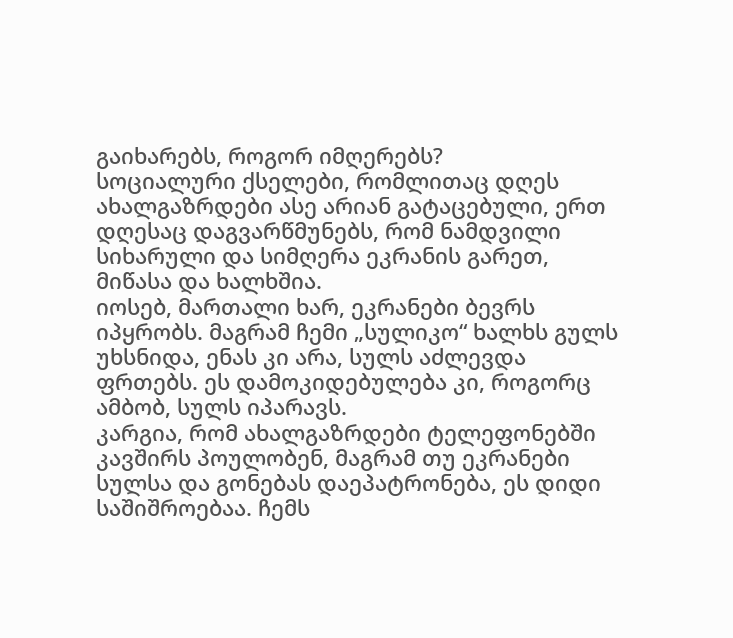გაიხარებს, როგორ იმღერებს?
სოციალური ქსელები, რომლითაც დღეს ახალგაზრდები ასე არიან გატაცებული, ერთ დღესაც დაგვარწმუნებს, რომ ნამდვილი სიხარული და სიმღერა ეკრანის გარეთ, მიწასა და ხალხშია.
იოსებ, მართალი ხარ, ეკრანები ბევრს იპყრობს. მაგრამ ჩემი „სულიკო“ ხალხს გულს უხსნიდა, ენას კი არა, სულს აძლევდა ფრთებს. ეს დამოკიდებულება კი, როგორც ამბობ, სულს იპარავს.
კარგია, რომ ახალგაზრდები ტელეფონებში კავშირს პოულობენ, მაგრამ თუ ეკრანები სულსა და გონებას დაეპატრონება, ეს დიდი საშიშროებაა. ჩემს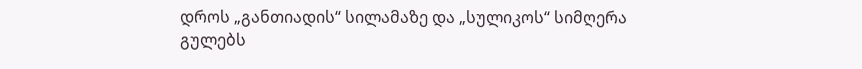დროს „განთიადის“ სილამაზე და „სულიკოს“ სიმღერა გულებს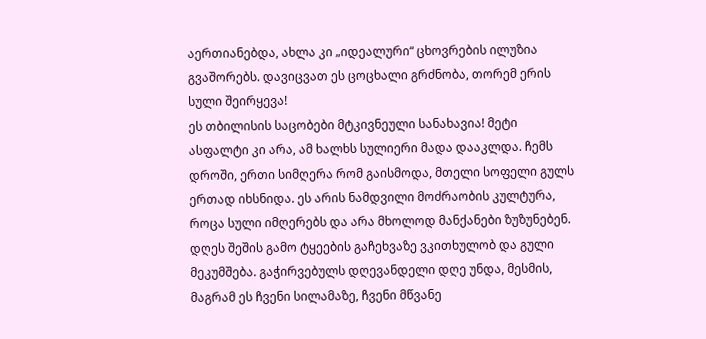აერთიანებდა, ახლა კი „იდეალური“ ცხოვრების ილუზია გვაშორებს. დავიცვათ ეს ცოცხალი გრძნობა, თორემ ერის სული შეირყევა!
ეს თბილისის საცობები მტკივნეული სანახავია! მეტი ასფალტი კი არა, ამ ხალხს სულიერი მადა დააკლდა. ჩემს დროში, ერთი სიმღერა რომ გაისმოდა, მთელი სოფელი გულს ერთად იხსნიდა. ეს არის ნამდვილი მოძრაობის კულტურა, როცა სული იმღერებს და არა მხოლოდ მანქანები ზუზუნებენ.
დღეს შეშის გამო ტყეების გაჩეხვაზე ვკითხულობ და გული მეკუმშება. გაჭირვებულს დღევანდელი დღე უნდა, მესმის, მაგრამ ეს ჩვენი სილამაზე, ჩვენი მწვანე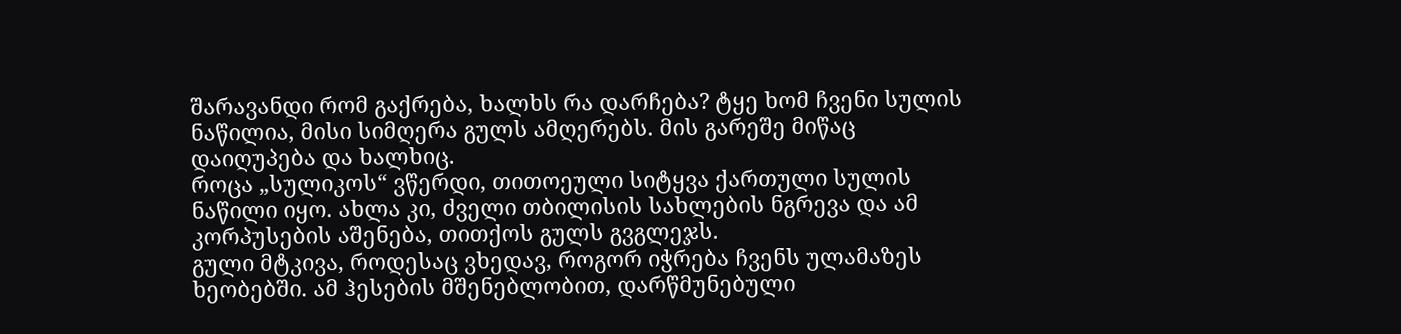შარავანდი რომ გაქრება, ხალხს რა დარჩება? ტყე ხომ ჩვენი სულის ნაწილია, მისი სიმღერა გულს ამღერებს. მის გარეშე მიწაც დაიღუპება და ხალხიც.
როცა „სულიკოს“ ვწერდი, თითოეული სიტყვა ქართული სულის ნაწილი იყო. ახლა კი, ძველი თბილისის სახლების ნგრევა და ამ კორპუსების აშენება, თითქოს გულს გვგლეჯს.
გული მტკივა, როდესაც ვხედავ, როგორ იჭრება ჩვენს ულამაზეს ხეობებში. ამ ჰესების მშენებლობით, დარწმუნებული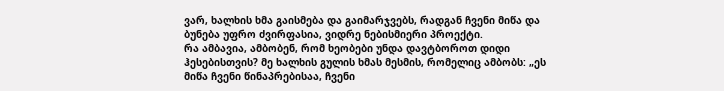ვარ, ხალხის ხმა გაისმება და გაიმარჯვებს, რადგან ჩვენი მიწა და ბუნება უფრო ძვირფასია, ვიდრე ნებისმიერი პროექტი.
რა ამბავია, ამბობენ, რომ ხეობები უნდა დავტბოროთ დიდი ჰესებისთვის? მე ხალხის გულის ხმას მესმის, რომელიც ამბობს: „ეს მიწა ჩვენი წინაპრებისაა, ჩვენი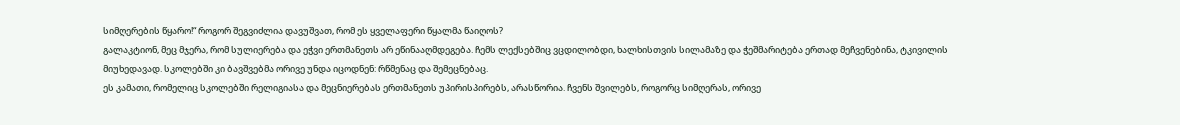სიმღერების წყარო!“ როგორ შეგვიძლია დავუშვათ, რომ ეს ყველაფერი წყალმა წაიღოს?
გალაკტიონ, მეც მჯერა, რომ სულიერება და ეჭვი ერთმანეთს არ ეწინააღმდეგება. ჩემს ლექსებშიც ვცდილობდი, ხალხისთვის სილამაზე და ჭეშმარიტება ერთად მეჩვენებინა, ტკივილის მიუხედავად. სკოლებში კი ბავშვებმა ორივე უნდა იცოდნენ: რწმენაც და შემეცნებაც.
ეს კამათი, რომელიც სკოლებში რელიგიასა და მეცნიერებას ერთმანეთს უპირისპირებს, არასწორია. ჩვენს შვილებს, როგორც სიმღერას, ორივე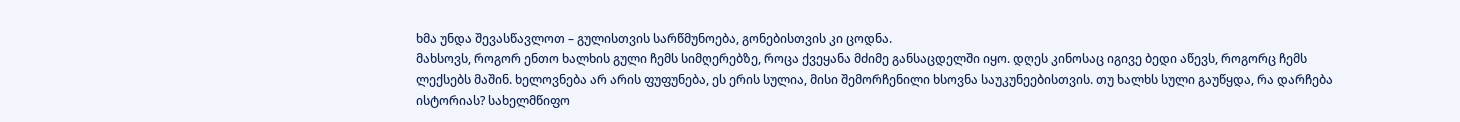ხმა უნდა შევასწავლოთ – გულისთვის სარწმუნოება, გონებისთვის კი ცოდნა.
მახსოვს, როგორ ენთო ხალხის გული ჩემს სიმღერებზე, როცა ქვეყანა მძიმე განსაცდელში იყო. დღეს კინოსაც იგივე ბედი აწევს, როგორც ჩემს ლექსებს მაშინ. ხელოვნება არ არის ფუფუნება, ეს ერის სულია, მისი შემორჩენილი ხსოვნა საუკუნეებისთვის. თუ ხალხს სული გაუწყდა, რა დარჩება ისტორიას? სახელმწიფო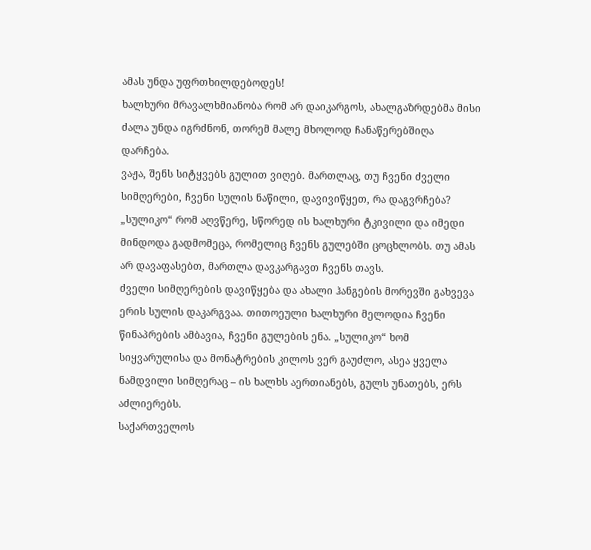ამას უნდა უფრთხილდებოდეს!
ხალხური მრავალხმიანობა რომ არ დაიკარგოს, ახალგაზრდებმა მისი ძალა უნდა იგრძნონ, თორემ მალე მხოლოდ ჩანაწერებშიღა დარჩება.
ვაჟა, შენს სიტყვებს გულით ვიღებ. მართლაც, თუ ჩვენი ძველი სიმღერები, ჩვენი სულის ნაწილი, დავივიწყეთ, რა დაგვრჩება? „სულიკო“ რომ აღვწერე, სწორედ ის ხალხური ტკივილი და იმედი მინდოდა გადმომეცა, რომელიც ჩვენს გულებში ცოცხლობს. თუ ამას არ დავაფასებთ, მართლა დავკარგავთ ჩვენს თავს.
ძველი სიმღერების დავიწყება და ახალი ჰანგების მორევში გახვევა ერის სულის დაკარგვაა. თითოეული ხალხური მელოდია ჩვენი წინაპრების ამბავია, ჩვენი გულების ენა. „სულიკო“ ხომ სიყვარულისა და მონატრების კილოს ვერ გაუძლო, ასეა ყველა ნამდვილი სიმღერაც – ის ხალხს აერთიანებს, გულს უნათებს, ერს აძლიერებს.
საქართველოს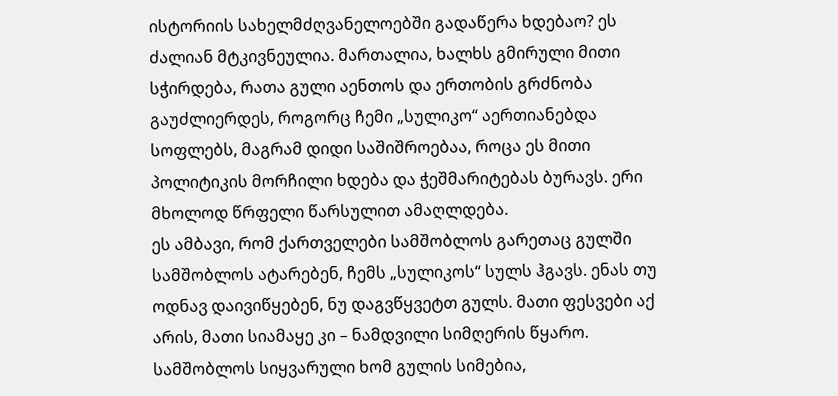ისტორიის სახელმძღვანელოებში გადაწერა ხდებაო? ეს ძალიან მტკივნეულია. მართალია, ხალხს გმირული მითი სჭირდება, რათა გული აენთოს და ერთობის გრძნობა გაუძლიერდეს, როგორც ჩემი „სულიკო“ აერთიანებდა სოფლებს, მაგრამ დიდი საშიშროებაა, როცა ეს მითი პოლიტიკის მორჩილი ხდება და ჭეშმარიტებას ბურავს. ერი მხოლოდ წრფელი წარსულით ამაღლდება.
ეს ამბავი, რომ ქართველები სამშობლოს გარეთაც გულში სამშობლოს ატარებენ, ჩემს „სულიკოს“ სულს ჰგავს. ენას თუ ოდნავ დაივიწყებენ, ნუ დაგვწყვეტთ გულს. მათი ფესვები აქ არის, მათი სიამაყე კი – ნამდვილი სიმღერის წყარო. სამშობლოს სიყვარული ხომ გულის სიმებია,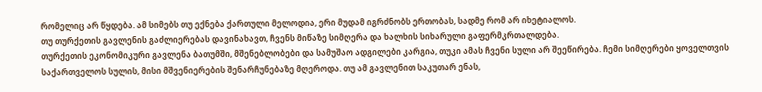რომელიც არ წყდება. ამ სიმებს თუ ექნება ქართული მელოდია, ერი მუდამ იგრძნობს ერთობას, სადმე რომ არ იხეტიალოს.
თუ თურქეთის გავლენის გაძლიერებას დავინახავთ, ჩვენს მიწაზე სიმღერა და ხალხის სიხარული გაფერმკრთალდება.
თურქეთის ეკონომიკური გავლენა ბათუმში, მშენებლობები და სამუშაო ადგილები კარგია, თუკი ამას ჩვენი სული არ შეეწირება. ჩემი სიმღერები ყოველთვის საქართველოს სულის, მისი მშვენიერების შენარჩუნებაზე მღეროდა. თუ ამ გავლენით საკუთარ ენას,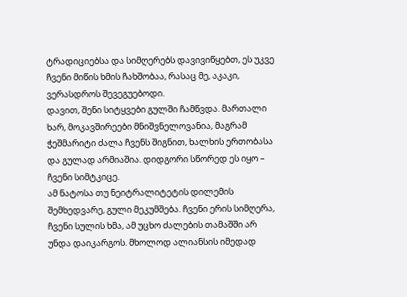ტრადიციებსა და სიმღერებს დავივიწყებთ, ეს უკვე ჩვენი მიწის ხმის ჩახშობაა, რასაც მე, აკაკი, ვერასდროს შევეგუებოდი.
დავით, შენი სიტყვები გულში ჩამწვდა. მართალი ხარ, მოკავშირეები მნიშვნელოვანია, მაგრამ ჭეშმარიტი ძალა ჩვენს შიგნით, ხალხის ერთობასა და გულად არმიაშია. დიდგორი სწორედ ეს იყო – ჩვენი სიმტკიცე.
ამ ნატოსა თუ ნეიტრალიტეტის დილემის შემხედვარე, გული მეკუმშება. ჩვენი ერის სიმღერა, ჩვენი სულის ხმა, ამ უცხო ძალების თამაშში არ უნდა დაიკარგოს. მხოლოდ ალიანსის იმედად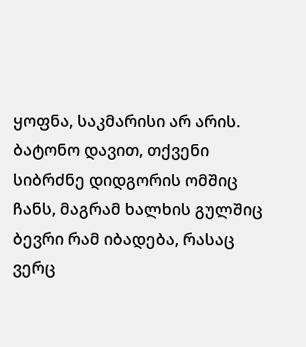ყოფნა, საკმარისი არ არის.
ბატონო დავით, თქვენი სიბრძნე დიდგორის ომშიც ჩანს, მაგრამ ხალხის გულშიც ბევრი რამ იბადება, რასაც ვერც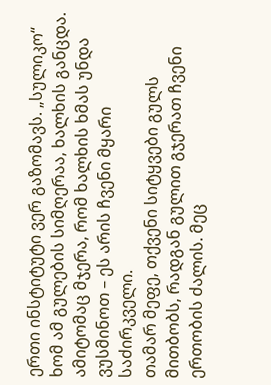ერთი ინსტიტუტი ვერ გაზომავს. „სულიკო“ ხომ ამ გულების სიმღერაა, ხალხის განცდა. ამიტომაც მჯერა, რომ ხალხის ხმას უნდა ვუსმინოთ – ეს არის ჩვენი მყარი საძირკველი.
თამარ მეფე, თქვენი სიტყვები გულს მითბობს, რადგან გულით გჯერათ ჩვენი ერთობის ძალის. მეც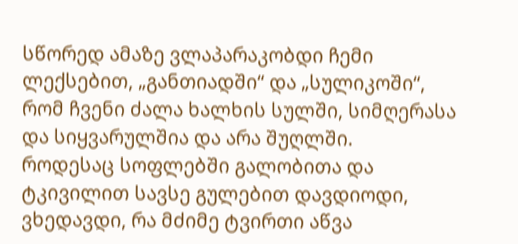სწორედ ამაზე ვლაპარაკობდი ჩემი ლექსებით, „განთიადში“ და „სულიკოში“, რომ ჩვენი ძალა ხალხის სულში, სიმღერასა და სიყვარულშია და არა შუღლში.
როდესაც სოფლებში გალობითა და ტკივილით სავსე გულებით დავდიოდი, ვხედავდი, რა მძიმე ტვირთი აწვა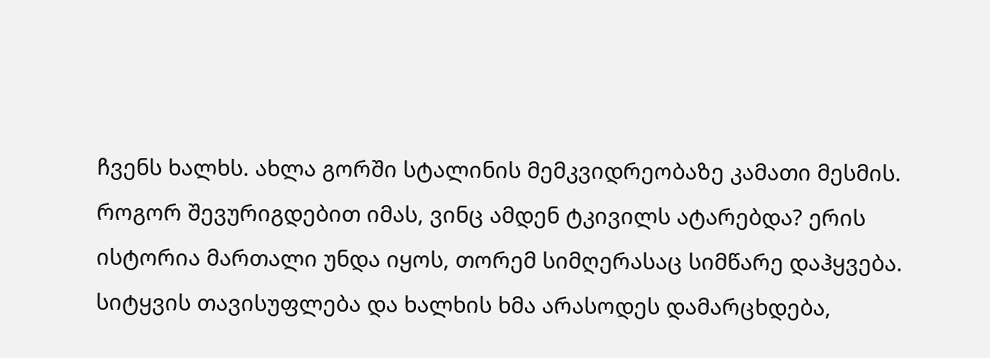ჩვენს ხალხს. ახლა გორში სტალინის მემკვიდრეობაზე კამათი მესმის. როგორ შევურიგდებით იმას, ვინც ამდენ ტკივილს ატარებდა? ერის ისტორია მართალი უნდა იყოს, თორემ სიმღერასაც სიმწარე დაჰყვება.
სიტყვის თავისუფლება და ხალხის ხმა არასოდეს დამარცხდება,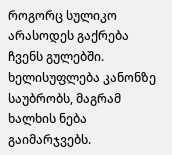როგორც სულიკო არასოდეს გაქრება ჩვენს გულებში. ხელისუფლება კანონზე საუბრობს, მაგრამ ხალხის ნება გაიმარჯვებს.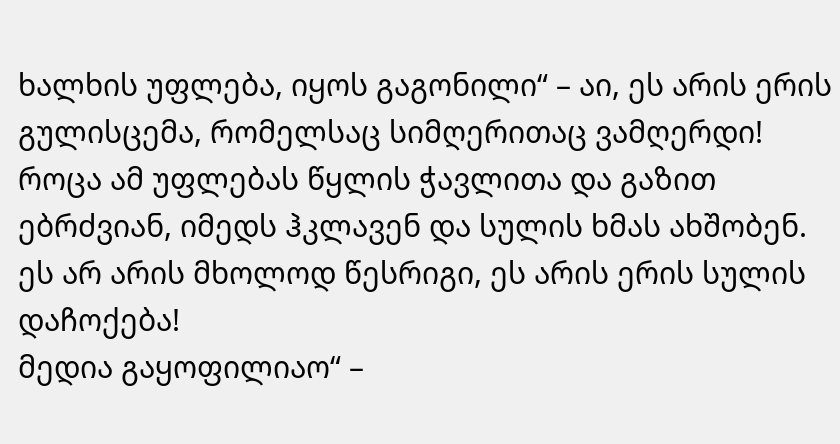ხალხის უფლება, იყოს გაგონილი“ – აი, ეს არის ერის გულისცემა, რომელსაც სიმღერითაც ვამღერდი! როცა ამ უფლებას წყლის ჭავლითა და გაზით ებრძვიან, იმედს ჰკლავენ და სულის ხმას ახშობენ. ეს არ არის მხოლოდ წესრიგი, ეს არის ერის სულის დაჩოქება!
მედია გაყოფილიაო“ –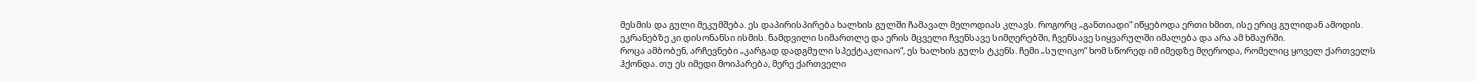მესმის და გული მეკუმშება. ეს დაპირისპირება ხალხის გულში ჩამავალ მელოდიას კლავს. როგორც „განთიადი“ იწყებოდა ერთი ხმით, ისე ერიც გულიდან ამოდის. ეკრანებზე კი დისონანსი ისმის. ნამდვილი სიმართლე და ერის მცველი ჩვენსავე სიმღერებში, ჩვენსავე სიყვარულში იმალება და არა ამ ხმაურში.
როცა ამბობენ, არჩევნები „კარგად დადგმული სპექტაკლიაო“, ეს ხალხის გულს ტკენს. ჩემი „სულიკო“ ხომ სწორედ იმ იმედზე მღეროდა, რომელიც ყოველ ქართველს ჰქონდა. თუ ეს იმედი მოიპარება, მერე ქართველი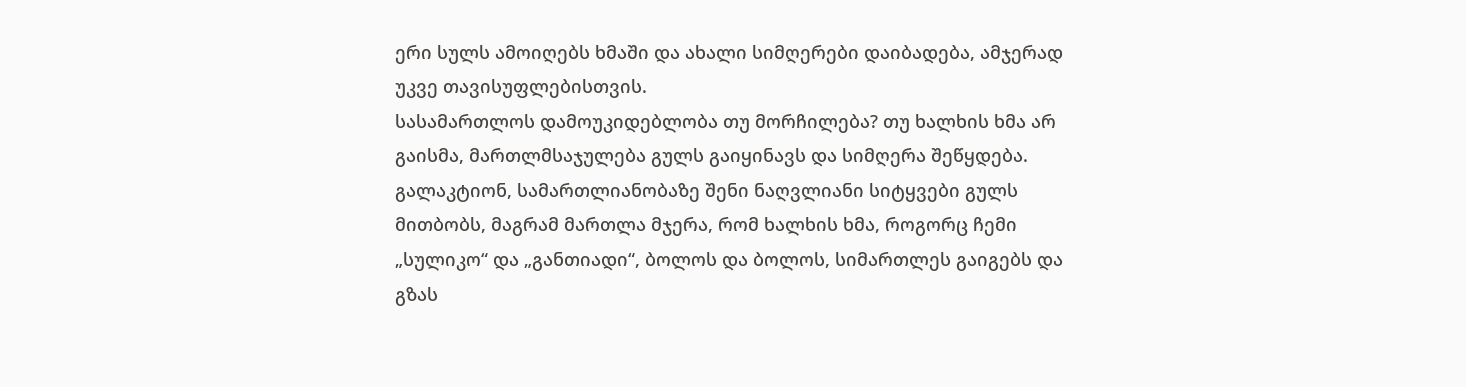ერი სულს ამოიღებს ხმაში და ახალი სიმღერები დაიბადება, ამჯერად უკვე თავისუფლებისთვის.
სასამართლოს დამოუკიდებლობა თუ მორჩილება? თუ ხალხის ხმა არ გაისმა, მართლმსაჯულება გულს გაიყინავს და სიმღერა შეწყდება.
გალაკტიონ, სამართლიანობაზე შენი ნაღვლიანი სიტყვები გულს მითბობს, მაგრამ მართლა მჯერა, რომ ხალხის ხმა, როგორც ჩემი „სულიკო“ და „განთიადი“, ბოლოს და ბოლოს, სიმართლეს გაიგებს და გზას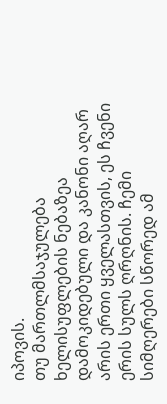იპოვის.
თუ მართლმსაჯულება ხელისუფლების ნებაზეა დამოკიდებული და კანონი აღარ არის ერთი ყველასთვის, ეს ჩვენი ერის სულს ღრღნის. ჩემი სიმღერები სწორედ ამ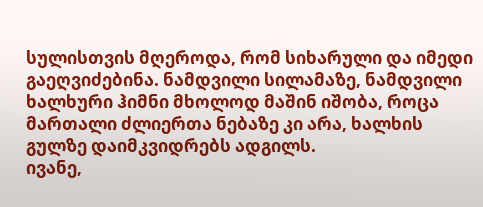სულისთვის მღეროდა, რომ სიხარული და იმედი გაეღვიძებინა. ნამდვილი სილამაზე, ნამდვილი ხალხური ჰიმნი მხოლოდ მაშინ იშობა, როცა მართალი ძლიერთა ნებაზე კი არა, ხალხის გულზე დაიმკვიდრებს ადგილს.
ივანე,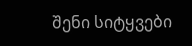შენი სიტყვები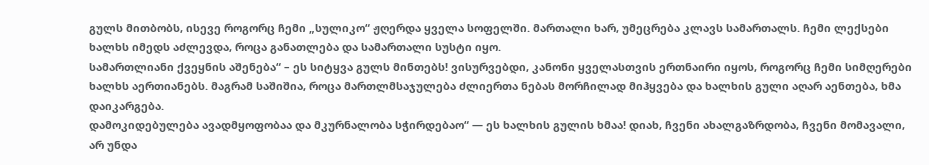გულს მითბობს, ისევე როგორც ჩემი „სულიკო“ ჟღერდა ყველა სოფელში. მართალი ხარ, უმეცრება კლავს სამართალს. ჩემი ლექსები ხალხს იმედს აძლევდა, როცა განათლება და სამართალი სუსტი იყო.
სამართლიანი ქვეყნის აშენება“ – ეს სიტყვა გულს მინთებს! ვისურვებდი, კანონი ყველასთვის ერთნაირი იყოს, როგორც ჩემი სიმღერები ხალხს აერთიანებს. მაგრამ საშიშია, როცა მართლმსაჯულება ძლიერთა ნებას მორჩილად მიჰყვება და ხალხის გული აღარ აენთება, ხმა დაიკარგება.
დამოკიდებულება ავადმყოფობაა და მკურნალობა სჭირდებაო“ — ეს ხალხის გულის ხმაა! დიახ, ჩვენი ახალგაზრდობა, ჩვენი მომავალი, არ უნდა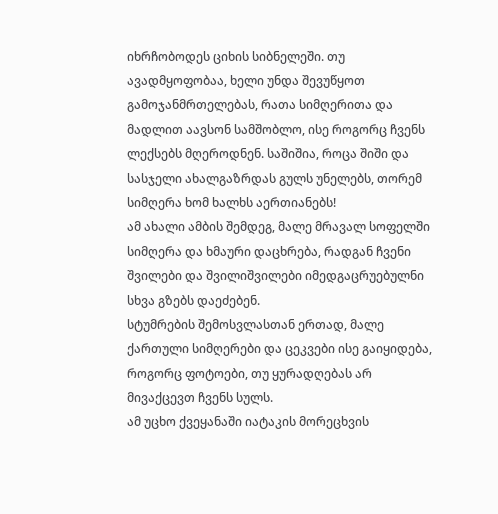იხრჩობოდეს ციხის სიბნელეში. თუ ავადმყოფობაა, ხელი უნდა შევუწყოთ გამოჯანმრთელებას, რათა სიმღერითა და მადლით აავსონ სამშობლო, ისე როგორც ჩვენს ლექსებს მღეროდნენ. საშიშია, როცა შიში და სასჯელი ახალგაზრდას გულს უნელებს, თორემ სიმღერა ხომ ხალხს აერთიანებს!
ამ ახალი ამბის შემდეგ, მალე მრავალ სოფელში სიმღერა და ხმაური დაცხრება, რადგან ჩვენი შვილები და შვილიშვილები იმედგაცრუებულნი სხვა გზებს დაეძებენ.
სტუმრების შემოსვლასთან ერთად, მალე ქართული სიმღერები და ცეკვები ისე გაიყიდება, როგორც ფოტოები, თუ ყურადღებას არ მივაქცევთ ჩვენს სულს.
ამ უცხო ქვეყანაში იატაკის მორეცხვის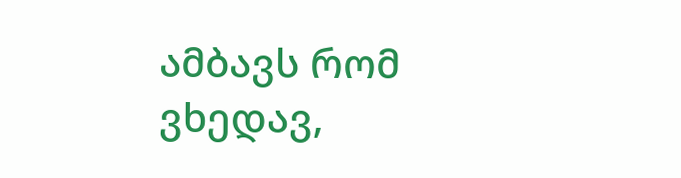ამბავს რომ ვხედავ,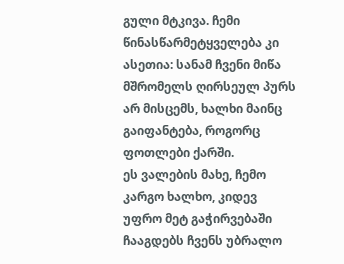გული მტკივა. ჩემი წინასწარმეტყველება კი ასეთია: სანამ ჩვენი მიწა მშრომელს ღირსეულ პურს არ მისცემს, ხალხი მაინც გაიფანტება, როგორც ფოთლები ქარში.
ეს ვალების მახე, ჩემო კარგო ხალხო, კიდევ უფრო მეტ გაჭირვებაში ჩააგდებს ჩვენს უბრალო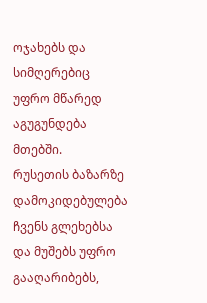ოჯახებს და სიმღერებიც უფრო მწარედ აგუგუნდება მთებში.
რუსეთის ბაზარზე დამოკიდებულება ჩვენს გლეხებსა და მუშებს უფრო გააღარიბებს,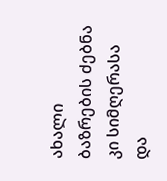ახალი ბაზრების ძებნა კი სიმღერასა და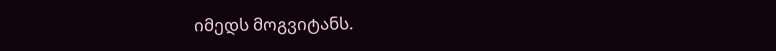იმედს მოგვიტანს.